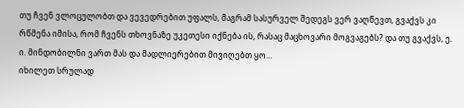თუ ჩვენ ვლოცულობთ და ვევედრებით უფალს, მაგრამ სასურველ შედეგს ვერ ვაღწევთ, გვაქვს კი რწმენა იმისა, რომ ჩვენს თხოვნაზე უკეთესი იქნება ის, რასაც მაცხოვარი მოგვაგებს? და თუ გვაქვს, ე. ი. მინდობილნი ვართ მას და მადლიერებით მივიღებთ ყო...
იხილეთ სრულად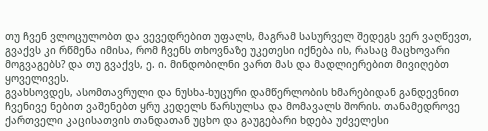თუ ჩვენ ვლოცულობთ და ვევედრებით უფალს, მაგრამ სასურველ შედეგს ვერ ვაღწევთ, გვაქვს კი რწმენა იმისა, რომ ჩვენს თხოვნაზე უკეთესი იქნება ის, რასაც მაცხოვარი მოგვაგებს? და თუ გვაქვს, ე. ი. მინდობილნი ვართ მას და მადლიერებით მივიღებთ ყოველივეს.
გვახსოვდეს, ასომთავრული და ნუსხა-ხუცური დამწერლობის ხმარებიდან განდევნით ჩვენივე ნებით ვაშენებთ ყრუ კედელს წარსულსა და მომავალს შორის. თანამედროვე ქართველი კაცისათვის თანდათან უცხო და გაუგებარი ხდება უძველესი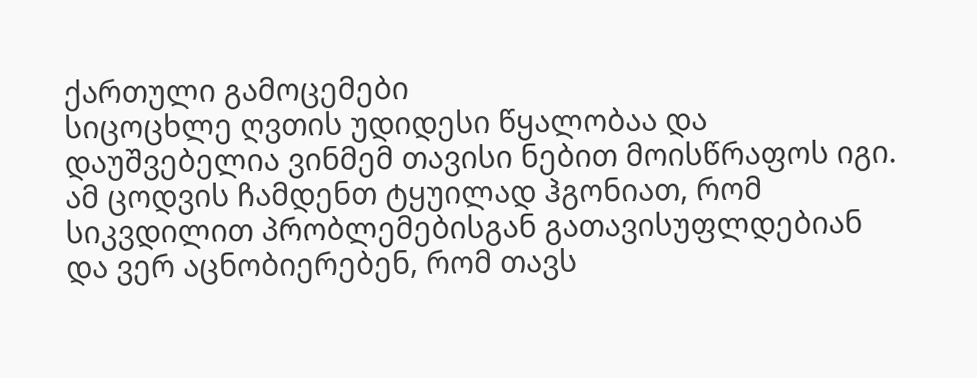ქართული გამოცემები
სიცოცხლე ღვთის უდიდესი წყალობაა და დაუშვებელია ვინმემ თავისი ნებით მოისწრაფოს იგი. ამ ცოდვის ჩამდენთ ტყუილად ჰგონიათ, რომ სიკვდილით პრობლემებისგან გათავისუფლდებიან და ვერ აცნობიერებენ, რომ თავს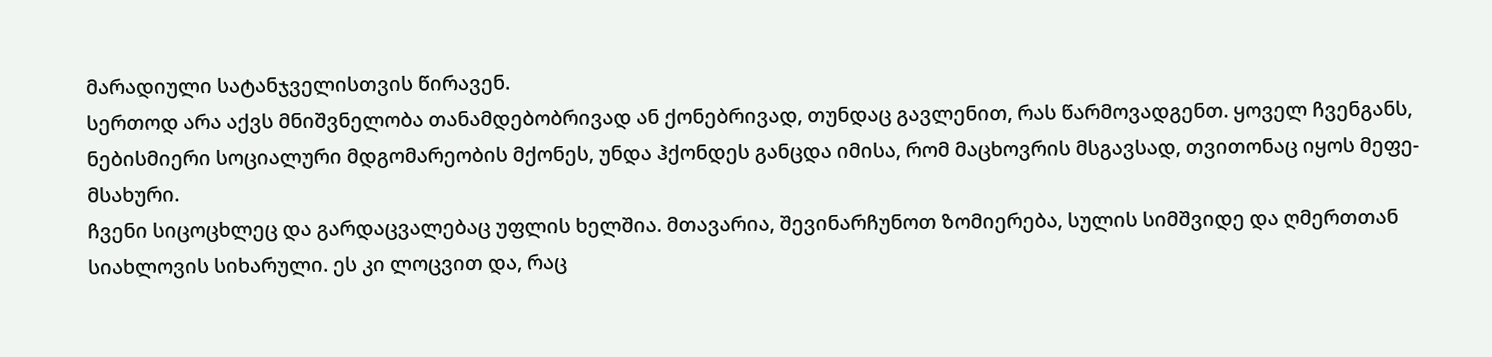მარადიული სატანჯველისთვის წირავენ.
სერთოდ არა აქვს მნიშვნელობა თანამდებობრივად ან ქონებრივად, თუნდაც გავლენით, რას წარმოვადგენთ. ყოველ ჩვენგანს, ნებისმიერი სოციალური მდგომარეობის მქონეს, უნდა ჰქონდეს განცდა იმისა, რომ მაცხოვრის მსგავსად, თვითონაც იყოს მეფე-მსახური.
ჩვენი სიცოცხლეც და გარდაცვალებაც უფლის ხელშია. მთავარია, შევინარჩუნოთ ზომიერება, სულის სიმშვიდე და ღმერთთან სიახლოვის სიხარული. ეს კი ლოცვით და, რაც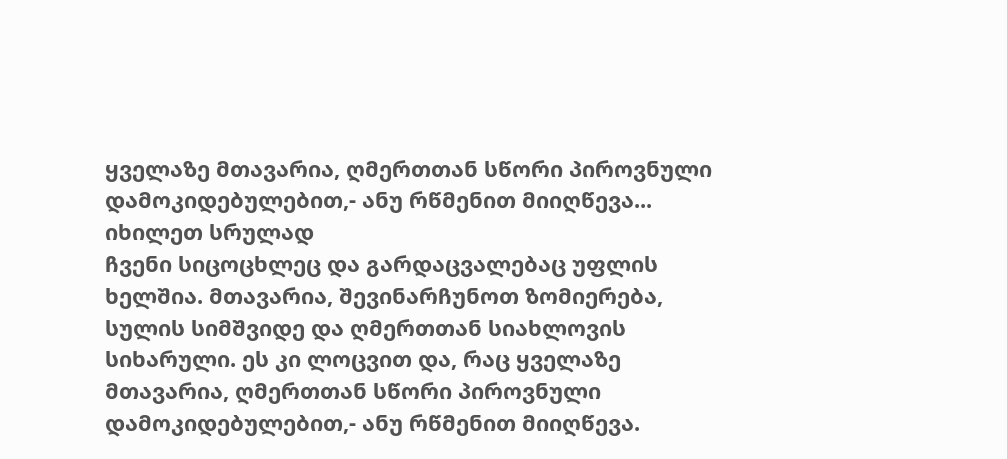ყველაზე მთავარია, ღმერთთან სწორი პიროვნული დამოკიდებულებით,- ანუ რწმენით მიიღწევა...
იხილეთ სრულად
ჩვენი სიცოცხლეც და გარდაცვალებაც უფლის ხელშია. მთავარია, შევინარჩუნოთ ზომიერება, სულის სიმშვიდე და ღმერთთან სიახლოვის სიხარული. ეს კი ლოცვით და, რაც ყველაზე მთავარია, ღმერთთან სწორი პიროვნული დამოკიდებულებით,- ანუ რწმენით მიიღწევა.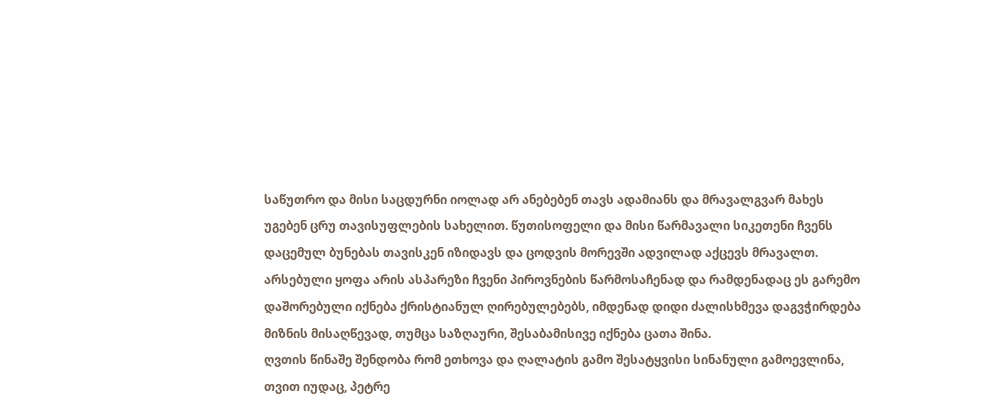საწუთრო და მისი საცდურნი იოლად არ ანებებენ თავს ადამიანს და მრავალგვარ მახეს უგებენ ცრუ თავისუფლების სახელით. წუთისოფელი და მისი წარმავალი სიკეთენი ჩვენს დაცემულ ბუნებას თავისკენ იზიდავს და ცოდვის მორევში ადვილად აქცევს მრავალთ.
არსებული ყოფა არის ასპარეზი ჩვენი პიროვნების წარმოსაჩენად და რამდენადაც ეს გარემო დაშორებული იქნება ქრისტიანულ ღირებულებებს, იმდენად დიდი ძალისხმევა დაგვჭირდება მიზნის მისაღწევად, თუმცა საზღაური, შესაბამისივე იქნება ცათა შინა.
ღვთის წინაშე შენდობა რომ ეთხოვა და ღალატის გამო შესატყვისი სინანული გამოევლინა, თვით იუდაც, პეტრე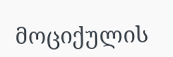მოციქულის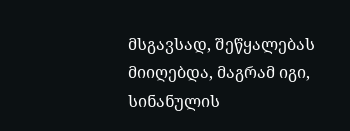მსგავსად, შეწყალებას მიიღებდა, მაგრამ იგი, სინანულის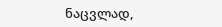ნაცვლად,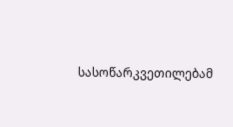სასოწარკვეთილებამ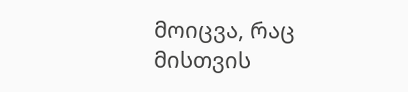მოიცვა, რაც მისთვის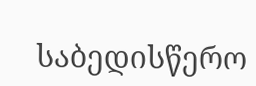საბედისწერო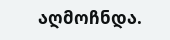აღმოჩნდა.